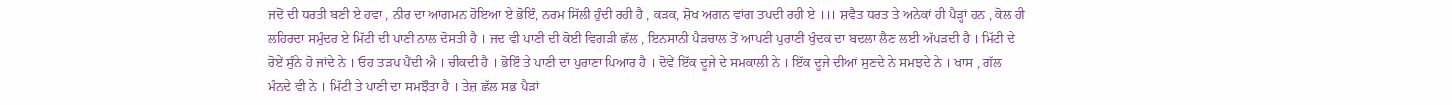ਜਦੋਂ ਦੀ ਧਰਤੀ ਬਣੀ ਏ ਹਵਾ , ਨੀਰ ਦਾ ਆਗਮਨ ਹੋਇਆ ਏ ਭੋਇੰ, ਨਰਮ ਸਿੱਲੀ ਹੁੰਦੀ ਰਹੀ ਹੈ , ਕੜਕ, ਸ਼ੋਖ ਅਗਨ ਵਾਂਗ ਤਪਦੀ ਰਹੀ ਏ ।।। ਸ਼ਵੈਤ ਧਰਤ ਤੇ ਅਨੇਕਾਂ ਹੀ ਪੈੜ੍ਹਾਂ ਹਨ , ਕੋਲ ਹੀ ਲਹਿਰਦਾ ਸਮੁੰਦਰ ਏ ਮਿੱਟੀ ਦੀ ਪਾਣੀ ਨਾਲ ਦੋਸਤੀ ਹੈ । ਜਦ ਵੀ ਪਾਣੀ ਦੀ ਕੋਈ ਵਿਗੜੀ ਛੱਲ , ਇਨਸਾਨੀ ਪੈੜਚਾਲ ਤੋਂ ਆਪਣੀ ਪੁਰਾਣੀ ਖੁੰਦਕ ਦਾ ਬਦਲਾ ਲੈਣ ਲਈ ਅੱਪੜਦੀ ਹੈ । ਮਿੱਟੀ ਦੇ ਰੋਏਂ ਸੁੰਨੇ ਹੋ ਜਾਂਦੇ ਨੇ । ਓਹ ਤੜਪ ਪੈਂਦੀ ਐ । ਚੀਕਦੀ ਹੈ । ਭੋਇੰ ਤੇ ਪਾਣੀ ਦਾ ਪੁਰਾਣਾ ਪਿਆਰ ਹੈ । ਦੋਵੇਂ ਇੱਕ ਦੂਜੇ ਦੇ ਸਮਕਾਲੀ ਨੇ । ਇੱਕ ਦੂਜੇ ਦੀਆਂ ਸੁਣਦੇ ਨੇ ਸਮਝਦੇ ਨੇ । ਖਾਸ , ਗੱਲ ਮੰਨਦੇ ਵੀ ਨੇ । ਮਿੱਟੀ ਤੇ ਪਾਣੀ ਦਾ ਸਮਝੌਤਾ ਹੈ । ਤੇਜ਼ ਛੱਲ ਸਭ ਪੈੜਾਂ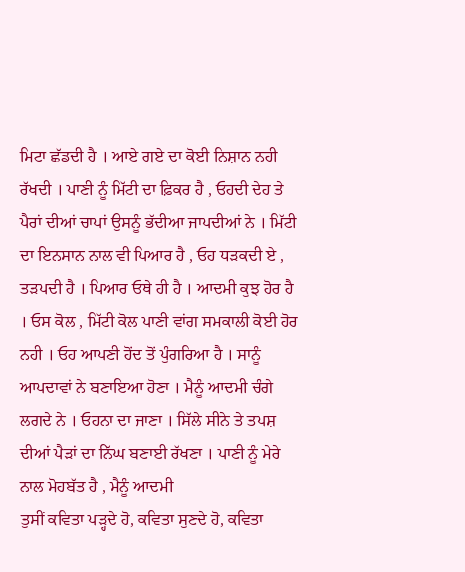ਮਿਟਾ ਛੱਡਦੀ ਹੈ । ਆਏ ਗਏ ਦਾ ਕੋਈ ਨਿਸ਼ਾਨ ਨਹੀ ਰੱਖਦੀ । ਪਾਣੀ ਨੂੰ ਮਿੱਟੀ ਦਾ ਫ਼ਿਕਰ ਹੈ , ਓਹਦੀ ਦੇਹ ਤੇ ਪੈਰਾਂ ਦੀਆਂ ਚਾਪਾਂ ਉਸਨੂੰ ਭੱਦੀਆ ਜਾਪਦੀਆਂ ਨੇ । ਮਿੱਟੀ ਦਾ ਇਨਸਾਨ ਨਾਲ ਵੀ ਪਿਆਰ ਹੈ , ਓਹ ਧੜਕਦੀ ਏ , ਤੜਪਦੀ ਹੈ । ਪਿਆਰ ਓਥੇ ਹੀ ਹੈ । ਆਦਮੀ ਕੁਝ ਹੋਰ ਹੈ । ਓਸ ਕੋਲ , ਮਿੱਟੀ ਕੋਲ ਪਾਣੀ ਵਾਂਗ ਸਮਕਾਲੀ ਕੋਈ ਹੋਰ ਨਹੀ । ਓਹ ਆਪਣੀ ਹੋਂਦ ਤੋਂ ਪੁੰਗਰਿਆ ਹੈ । ਸਾਨੂੰ ਆਪਦਾਵਾਂ ਨੇ ਬਣਾਇਆ ਹੋਣਾ । ਮੈਨੂੰ ਆਦਮੀ ਚੰਗੇ ਲਗਦੇ ਨੇ । ਓਹਨਾ ਦਾ ਜਾਣਾ । ਸਿੱਲੇ ਸੀਨੇ ਤੇ ਤਪਸ਼ ਦੀਆਂ ਪੈੜਾਂ ਦਾ ਨਿੱਘ ਬਣਾਈ ਰੱਖਣਾ । ਪਾਣੀ ਨੂੰ ਮੇਰੇ ਨਾਲ ਮੋਹਬੱਤ ਹੈ , ਮੈਨੂੰ ਆਦਮੀ
ਤੁਸੀਂ ਕਵਿਤਾ ਪੜ੍ਹਦੇ ਹੋ, ਕਵਿਤਾ ਸੁਣਦੇ ਹੋ, ਕਵਿਤਾ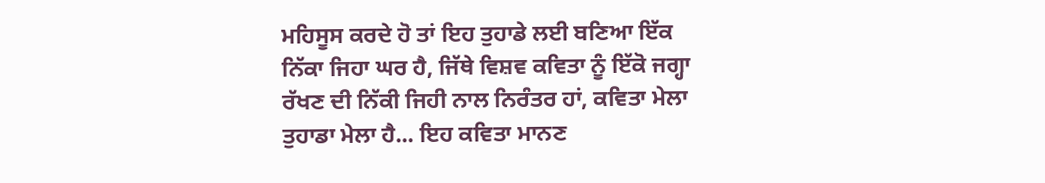ਮਹਿਸੂਸ ਕਰਦੇ ਹੋ ਤਾਂ ਇਹ ਤੁਹਾਡੇ ਲਈ ਬਣਿਆ ਇੱਕ ਨਿੱਕਾ ਜਿਹਾ ਘਰ ਹੈ, ਜਿੱਥੇ ਵਿਸ਼ਵ ਕਵਿਤਾ ਨੂੰ ਇੱਕੋ ਜਗ੍ਹਾ ਰੱਖਣ ਦੀ ਨਿੱਕੀ ਜਿਹੀ ਨਾਲ ਨਿਰੰਤਰ ਹਾਂ, ਕਵਿਤਾ ਮੇਲਾ ਤੁਹਾਡਾ ਮੇਲਾ ਹੈ... ਇਹ ਕਵਿਤਾ ਮਾਨਣ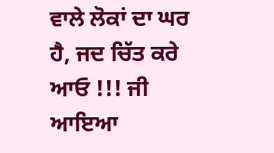ਵਾਲੇ ਲੋਕਾਂ ਦਾ ਘਰ ਹੈ, ਜਦ ਚਿੱਤ ਕਰੇ ਆਓ !!! ਜੀ ਆਇਆ